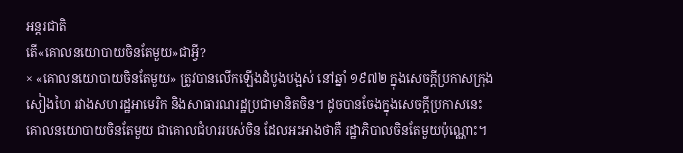អន្តរជាតិ
តើ«គោលនយោបាយចិនតែមួយ»ជាអ្វី?
× «គោលនយោបាយចិនតែមួយ» ត្រូវបានលើកឡើងដំបូងបង្អស់ នៅឆ្នាំ ១៩៧២ ក្នុងសេចក្តីប្រកាសក្រុងសៀងហៃ រវាងសហរដ្ឋអាមេរិក និងសាធារណរដ្ឋប្រជាមានិតចិន។ ដូចបានចែងក្នុងសេចក្តីប្រកាសនេះ គោលនយោបាយចិនតែមួយ ជាគោលជំហររបស់ចិន ដែលអះអាងថាគឺ រដ្ឋាភិបាលចិនតែមួយប៉ុណ្ណោះ។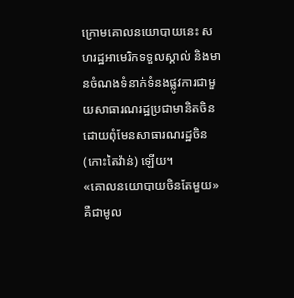ក្រោមគោលនយោបាយនេះ សហរដ្ឋអាមេរិកទទួលស្គាល់ និងមានចំណងទំនាក់ទំនងផ្លូវការជាមួយសាធារណរដ្ឋប្រជាមានិតចិន ដោយពុំមែនសាធារណរដ្ឋចិន (កោះតៃវ៉ាន់) ឡើយ។
«គោលនយោបាយចិនតែមួយ» គឺជាមូល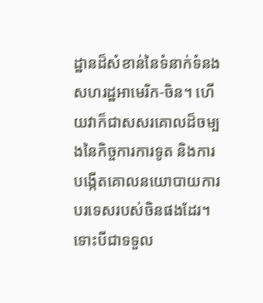ដ្ឋានដ៏សំខាន់នៃទំនាក់ទំនងសហរដ្ឋអាមេរិក-ចិន។ ហើយវាក៏ជាសសរគោលដ៏ចម្បងនៃកិច្ចការការទូត និងការបង្កើតគោលនយោបាយការបរទេសរបស់ចិនផងដែរ។ ទោះបីជាទទួល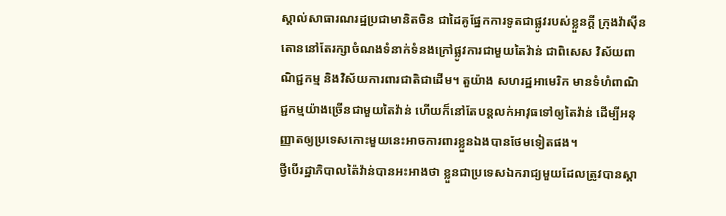ស្គាល់សាធារណរដ្ឋប្រជាមានិតចិន ជាដៃគូផ្នែកការទូតជាផ្លូវរបស់ខ្លួនក្តី ក្រុងវ៉ាស៊ីនតោននៅតែរក្សាចំណងទំនាក់ទំនងក្រៅផ្លូវការជាមួយតៃវ៉ាន់ ជាពិសេស វិស័យពាណិជ្ជកម្ម និងវិស័យការពារជាតិជាដើម។ តួយ៉ាង សហរដ្ឋអាមេរិក មានទំហំពាណិជ្ជកម្មយ៉ាងច្រើនជាមួយតៃវ៉ាន់ ហើយក៏នៅតែបន្តលក់អាវុធទៅឲ្យតៃវ៉ាន់ ដើម្បីអនុញ្ញាតឲ្យប្រទេសកោះមួយនេះអាចការពារខ្លួនឯងបានថែមទៀតផង។
ថ្វីបើរដ្ឋាភិបាលត៉ៃវ៉ាន់បានអះអាងថា ខ្លួនជាប្រទេសឯករាជ្យមួយដែលត្រូវបានស្គា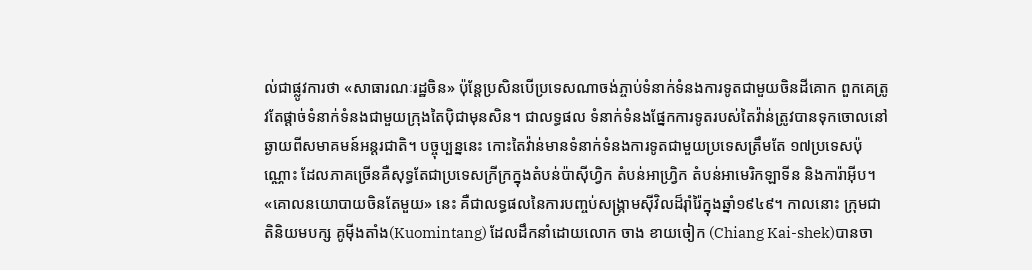ល់ជាផ្លូវការថា «សាធារណៈរដ្ឋចិន» ប៉ុន្តែប្រសិនបើប្រទេសណាចង់ភ្ចាប់ទំនាក់ទំនងការទូតជាមួយចិនដីគោក ពួកគេត្រូវតែផ្តាច់ទំនាក់ទំនងជាមួយក្រុងតៃប៉ិជាមុនសិន។ ជាលទ្ធផល ទំនាក់ទំនងផ្នែកការទូតរបស់តៃវ៉ាន់ត្រូវបានទុកចោលនៅឆ្ងាយពីសមាគមន៍អន្តរជាតិ។ បច្ចុប្បន្ននេះ កោះតៃវ៉ាន់មានទំនាក់ទំនងការទូតជាមួយប្រទេសត្រឹមតែ ១៧ប្រទេសប៉ុណ្ណោះ ដែលភាគច្រើនគឺសុទ្ធតែជាប្រទេសក្រីក្រក្នុងតំបន់ប៉ាស៊ីហ្វិក តំបន់អាហ្វ្រិក តំបន់អាមេរិកឡាទីន និងការ៉ាអ៊ីប។
«គោលនយោបាយចិនតែមួយ» នេះ គឺជាលទ្ធផលនៃការបញ្ចប់សង្គ្រាមស៊ីវិលដ៏រ៉ាំរ៉ៃក្នុងឆ្នាំ១៩៤៩។ កាលនោះ ក្រុមជាតិនិយមបក្ស គូម៉ីងតាំង(Kuomintang) ដែលដឹកនាំដោយលោក ចាង ខាយចៀក (Chiang Kai-shek)បានចា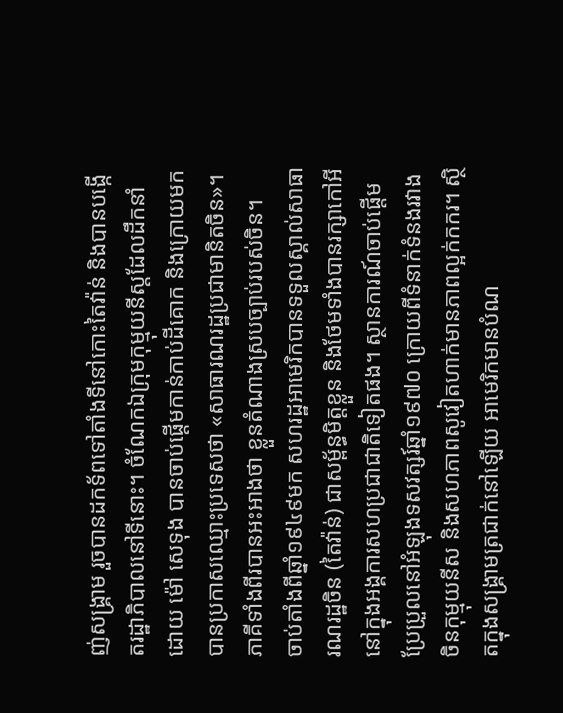ញ់សង្គ្រាម រួចបានដកទ័ពទៅតាំងទីនៅកោះតៃវ៉ាន់ និងបានបង្កើតរដ្ឋាភិបាលនៅទីនោះ។ ចំណែកឯក្រុមកុម្មុយនីស្តដែលដឹកនាំដោយ ម៉ៅ សេទុង បានចាប់ផ្តើមកាន់កាប់ដីគោក និងក្រោយមកបានប្រកាសឈ្មោះប្រទេសថា «សាធារណរដ្ឋប្រជាមានិតចិន»។ ភាគីទាំងពីរបានអះអាងថា ខ្លួនតំណាងស្របច្បាប់របស់ចិន។
ចាប់តាំងពីឆ្នាំ១៩៤៩មក សហរដ្ឋអាមេរិកបានទទួលស្គាល់សាធារណរដ្ឋចិន (តៃវ៉ាន់) ជាសម្ព័ន្ធមិត្តខ្លួន និងថែមទាំងបានរក្សាកៅអីនៅក្នុងអង្គការសហប្រជាជាតិទៀតផង។ ស្ថានការណ៍ចាប់ផ្តើមប្រែប្រួលនៅអំឡុងទសវត្សរ៍ឆ្នាំ១៩៧០ ក្រោយពីទំនាក់ទំនងរវាងចិនកុម្មុយនីស និងសហភាពសូវៀតហាក់មានភាពល្អក់កករ។ ស្ថិតក្នុងសង្គ្រាមត្រជាក់នៅឡើយ អាមេរិកមានបំណ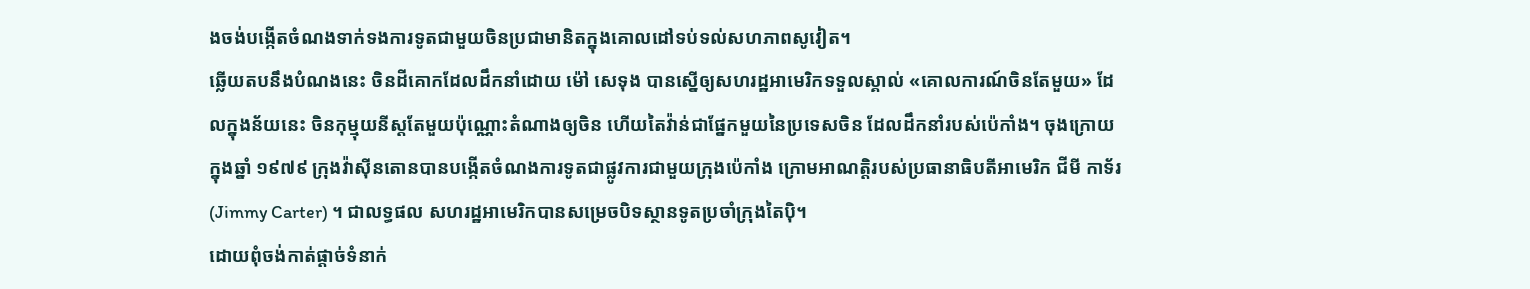ងចង់បង្កើតចំណងទាក់ទងការទូតជាមួយចិនប្រជាមានិតក្នុងគោលដៅទប់ទល់សហភាពសូវៀត។
ឆ្លើយតបនឹងបំណងនេះ ចិនដីគោកដែលដឹកនាំដោយ ម៉ៅ សេទុង បានស្នើឲ្យសហរដ្ឋអាមេរិកទទួលស្គាល់ «គោលការណ៍ចិនតែមួយ» ដែលក្នុងន័យនេះ ចិនកុម្មុយនីស្តតែមួយប៉ុណ្ណោះតំណាងឲ្យចិន ហើយតៃវ៉ាន់ជាផ្នែកមួយនៃប្រទេសចិន ដែលដឹកនាំរបស់ប៉េកាំង។ ចុងក្រោយ ក្នុងឆ្នាំ ១៩៧៩ ក្រុងវ៉ាស៊ីនតោនបានបង្កើតចំណងការទូតជាផ្លូវការជាមួយក្រុងប៉េកាំង ក្រោមអាណត្តិរបស់ប្រធានាធិបតីអាមេរិក ជីមី កាទ័រ (Jimmy Carter) ។ ជាលទ្ធផល សហរដ្ឋអាមេរិកបានសម្រេចបិទស្ថានទូតប្រចាំក្រុងតៃប៉ិ។
ដោយពុំចង់កាត់ផ្តាច់ទំនាក់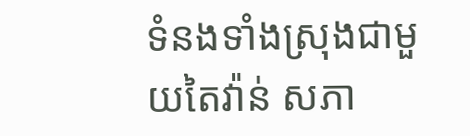ទំនងទាំងស្រុងជាមួយតៃវ៉ាន់ សភា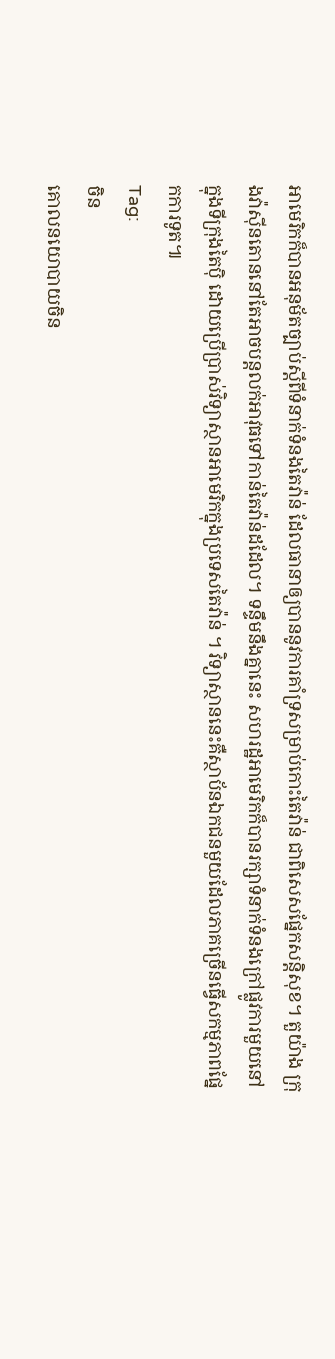អាមេរិកក៏បានអនុម័តច្បាប់ស្តីពីទំនាក់ទំនងតៃវ៉ាន់ ដែលធានាឲ្យបាននូវការគាំទ្រសម្រាប់កោះតៃវ៉ាន់ ជាពិសេសផ្នែកសន្តិសុខ។ តួយ៉ាង ក្រុងវ៉ាស៊ីនតោននៅតែអាចបន្តលក់អាវុធទៅកាន់តៃវ៉ាន់ដដែល។ ទន្ទឹមនឹងគ្នានេះ សហរដ្ឋអាមេរិកក៏បានរក្សាទំនាក់ទំនងក្រៅផ្លូវការមួយនៅក្នុងទីក្រុងតៃប៉ិ ដោយប្រើប្រាស់វិទ្យាស្ថានអាមេរិកក្នុងប្រទេសតៃវ៉ាន់ ។ វិទ្យាស្ថាននេះគឺស្ថាប័នឯកជនមួយដែលភាគច្រើនធ្វើសកម្មភាពផ្នែកការទូត៕
Tag:
ចិន
គោលនយោបាយចិន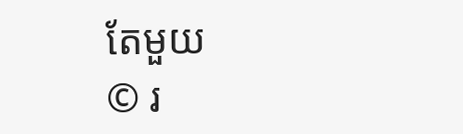តែមួយ
© រ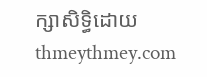ក្សាសិទ្ធិដោយ thmeythmey.com